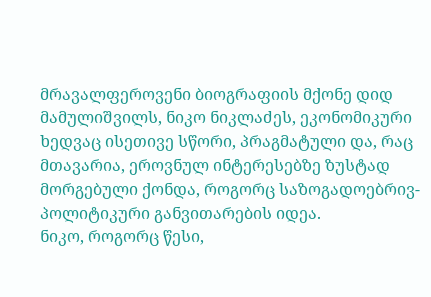მრავალფეროვენი ბიოგრაფიის მქონე დიდ მამულიშვილს, ნიკო ნიკლაძეს, ეკონომიკური ხედვაც ისეთივე სწორი, პრაგმატული და, რაც მთავარია, ეროვნულ ინტერესებზე ზუსტად მორგებული ქონდა, როგორც საზოგადოებრივ-პოლიტიკური განვითარების იდეა.
ნიკო, როგორც წესი,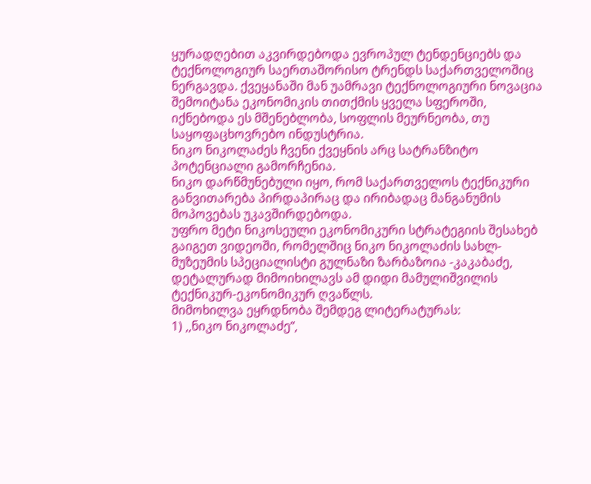ყურადღებით აკვირდებოდა ევროპულ ტენდენციებს და ტექნოლოგიურ საერთაშორისო ტრენდს საქართველოშიც ნერგავდა. ქვეყანაში მან უამრავი ტექნოლოგიური ნოვაცია შემოიტანა ეკონომიკის თითქმის ყველა სფეროში, იქნებოდა ეს მშენებლობა, სოფლის მეურნეობა, თუ საყოფაცხოვრებო ინდუსტრია.
ნიკო ნიკოლაძეს ჩვენი ქვეყნის არც სატრანზიტო პოტენციალი გამორჩენია.
ნიკო დარწმუნებული იყო, რომ საქართველოს ტექნიკური განვითარება პირდაპირაც და ირიბადაც მანგანუმის მოპოვებას უკავშირდებოდა.
უფრო მეტი ნიკოსეული ეკონომიკური სტრატეგიის შესახებ გაიგეთ ვიდეოში, რომელშიც ნიკო ნიკოლაძის სახლ-მუზეუმის სპეციალისტი გულნაზი ზარბაზოია -კაკაბაძე, დეტალურად მიმოიხილავს ამ დიდი მამულიშვილის ტექნიკურ-ეკონომიკურ ღვაწლს.
მიმოხილვა ეყრდნობა შემდეგ ლიტერატურას:
1) ,,ნიკო ნიკოლაძე”,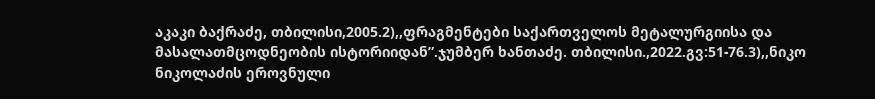აკაკი ბაქრაძე, თბილისი,2005.2),,ფრაგმენტები საქართველოს მეტალურგიისა და მასალათმცოდნეობის ისტორიიდან”.ჯუმბერ ხანთაძე. თბილისი.,2022.გვ:51-76.3),,ნიკო ნიკოლაძის ეროვნული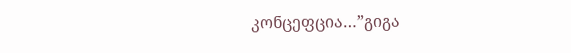კონცეფცია…”გიგა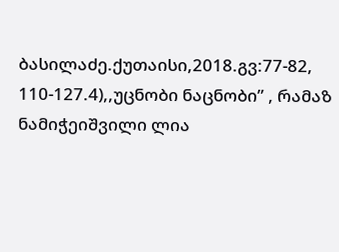ბასილაძე.ქუთაისი,2018.გვ:77-82, 110-127.4),,უცნობი ნაცნობი” , რამაზ ნამიჭეიშვილი ლია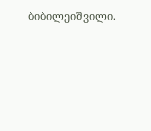ბიბილეიშვილი.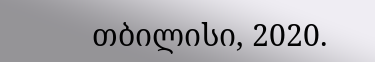თბილისი, 2020.